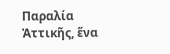Παραλία Ἀττικῆς, ἕνα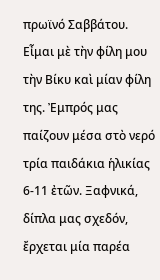πρωϊνό Σαββάτου. Εἶμαι μὲ τὴν φίλη μου τὴν Βίκυ καὶ μίαν φίλη της. Ἐμπρός μας παίζουν μέσα στὸ νερό τρία παιδάκια ἡλικίας 6-11 ἐτῶν. Ξαφνικά, δίπλα μας σχεδόν, ἔρχεται μία παρέα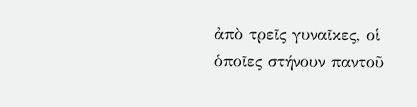ἀπὸ τρεῖς γυναῖκες, οἱ ὁποῖες στήνουν παντοῦ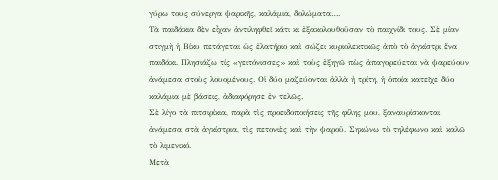γύρω τους σύνεργα ψαρικῆς, καλάμια, δολώματα….
Τὰ παιδάκια δὲν εἶχαν ἀντιληφθεῖ κάτι κι ἐξακολουθοῦσαν τὸ παιχνίδι τους. Σὲ μίαν στιγμὴ ἡ Βίκυ πετάγεται ὡς ἐλατήριο καὶ σώζει κυριολεκτικῶς ἀπὸ τὸ ἀγκίστρι ἕνα παιδάκι. Πλησιάζω τίς «γειτόνισσες» καὶ τοὺς ἐξηγῶ πὼς ἀπαγορεύεται νὰ ψαρεύουν ἀνάμεσα στοὺς λουομένους. Οἱ δύο μαζεύονται ἀλλὰ ἠ τρίτη, ἡ ὁποία κατεῖχε δύο καλάμια μὲ βάσεις, ἀδιαφόρησε ἐν τελῶς.
Σὲ λίγο τὰ πιτσιρίκια, παρὰ τὶς προειδοποιήσεις τῆς φίλης μου, ξαναυρίσκονται ἀνάμεσα στὰ ἀγκίστρια, τὶς πετονιὲς καὶ τὴν ψαροῦ. Σηκώνω τὸ τηλέφωνο καὶ καλῶ τὸ λιμενικό.
Μετὰ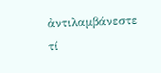ἀντιλαμβάνεστε τί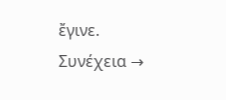ἔγινε.
Συνέχεια →